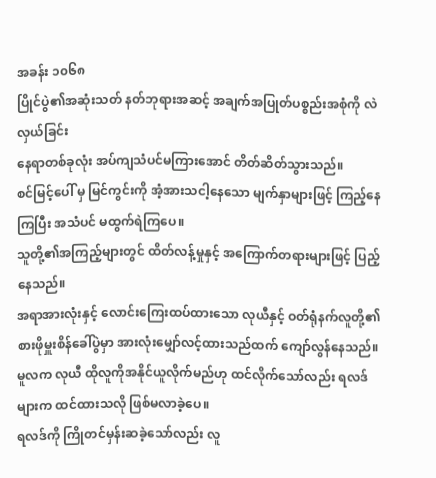အခန်း ၁၀၆၈
ပြိုင်ပွဲ၏အဆုံးသတ် နတ်ဘုရားအဆင့် အချက်အပြုတ်ပစ္စည်းအစုံကို လဲလှယ်ခြင်း
နေရာတစ်ခုလုံး အပ်ကျသံပင်မကြားအောင် တိတ်ဆိတ်သွားသည်။
စင်မြင့်ပေါ် မှ မြင်ကွင်းကို အံ့အားသငါ့နေသော မျက်နှာများဖြင့် ကြည့်နေကြပြီး အသံပင် မထွက်ရဲကြပေ။
သူတို့၏အကြည့်များတွင် ထိတ်လန့်မှုနှင့် အကြောက်တရားများဖြင့် ပြည့်နေသည်။
အရာအားလုံးနှင့် လောင်းကြေးထပ်ထားသော လုယီနှင့် ဝတ်ရုံနက်လူတို့၏ စားဖိုမှူးစိန်ခေါ်ပွဲမှာ အားလုံးမျှော်လင့်ထားသည်ထက် ကျော်လွန်နေသည်။
မူလက လုယီ ထိုလူကိုအနိုင်ယူလိုက်မည်ဟု ထင်လိုက်သော်လည်း ရလဒ်များက ထင်ထားသလို ဖြစ်မလာခဲ့ပေ။
ရလဒ်ကို ကြိုတင်မှန်းဆခဲ့သော်လည်း လူ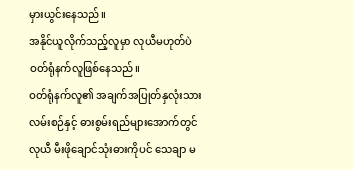မှားယွင်းနေသည်။
အနိုင်ယူလိုက်သည့်လူမှာ လုယီမဟုတ်ပဲ ဝတ်ရုံနက်လူဖြစ်နေသည်။
ဝတ်ရုံနက်လူ၏ အချက်အပြုတ်နှလုံးသားလမ်းစဉ်နှင့် ဓားစွမ်းရည်များအောက်တွင် လုယီ မီးဖိုချောင်သုံးဓားကိုပင် သေချာ မ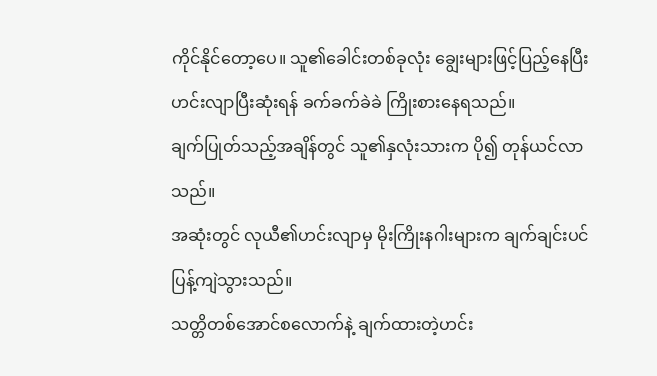ကိုင်နိုင်တော့ပေ။ သူ၏ခေါင်းတစ်ခုလုံး ချွေးများဖြင့်ပြည့်နေပြီး ဟင်းလျာပြီးဆုံးရန် ခက်ခက်ခဲခဲ ကြိုးစားနေရသည်။
ချက်ပြုတ်သည့်အချိန်တွင် သူ၏နှလုံးသားက ပို၍ တုန်ယင်လာသည်။
အဆုံးတွင် လုယီ၏ဟင်းလျာမှ မိုးကြိုးနဂါးများက ချက်ချင်းပင် ပြန့်ကျဲသွားသည်။
သတ္တိတစ်အောင်စလောက်နဲ့ ချက်ထားတဲ့ဟင်း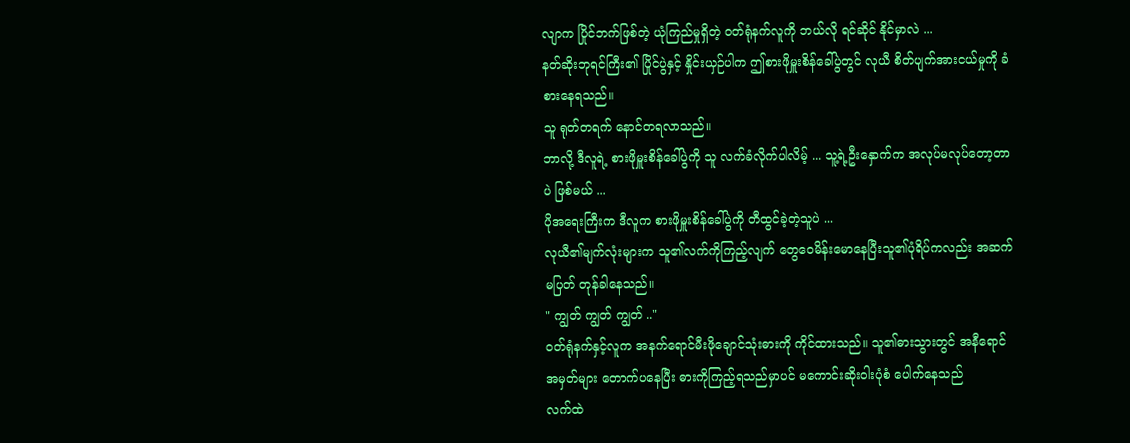လျာက ပြိုင်ဘက်ဖြစ်တဲ့ ယုံကြည်မှုရှိတဲ့ ဝတ်ရုံနက်လူကို ဘယ်လို ရင်ဆိုင် နိုင်မှာလဲ ...
နတ်ဆိုးဘုရင်ကြီး၏ ပြိုင်ပွဲနှင့် နှိုင်းယှဉ်ပါက ဤစားဖိုမှူးစိန်ခေါ်ပွဲတွင် လုယီ စိတ်ပျက်အားငယ်မှုကို ခံစားနေရသည်။
သူ ရုတ်တရက် နောင်တရလာသည်။
ဘာလို့ ဒီလူရဲ့ စားဖိုမှူးစိန်ခေါ်ပွဲကို သူ လက်ခံလိုက်ပါလိမ့် ... သူ့ရဲ့ဦးနှောက်က အလုပ်မလုပ်တော့တာပဲ ဖြစ်မယ် ...
ပိုအရေးကြီးက ဒီလူက စားဖိုမှူးစိန်ခေါ်ပွဲကို တီထွင်ခဲ့တဲ့သူပဲ ...
လုယီ၏မျက်လုံးများက သူ၏လက်ကိုကြည့်လျက် တွေဝေမိန်းမောနေပြီးသူ၏ပုံရိပ်ကလည်း အဆက်မပြတ် တုန်ခါနေသည်။
" ကျွတ် ကျွတ် ကျွတ် .."
ဝတ်ရုံနက်နှင့်လူက အနက်ရောင်မီးဖိုချောင်သုံးဓားကို ကိုင်ထားသည်။ သူ၏ဓားသွားတွင် အနီရောင်အမှတ်များ တောက်ပနေပြီး ဓားကိုကြည့်ရသည်မှာပင် မကောင်းဆိုးဝါးပုံစံ ပေါက်နေသည်
လက်ထဲ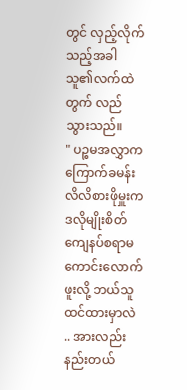တွင် လှည့်လိုက်သည့်အခါ သူ၏လက်ထဲတွက် လည်သွားသည်။
" ပဉ္စမအလွှာက ကြောက်ခမန်းလိလိစားဖိုမှူးက ဒလိုမျိုးစိတ်ကျေနပ်စရာမကောင်းလောက်ဖူးလို့ ဘယ်သူထင်ထားမှာလဲ .. အားလည်းနည်းတယ်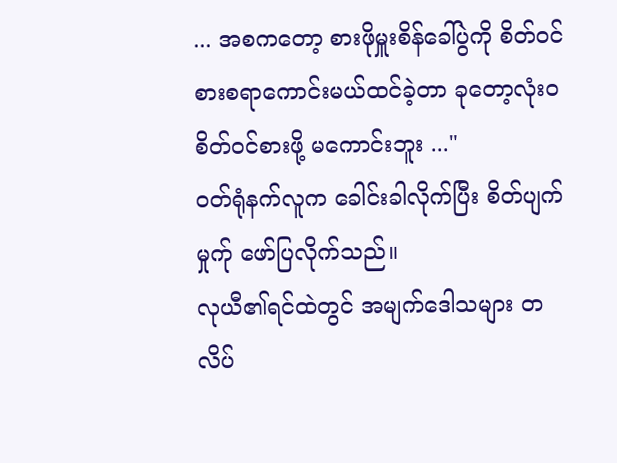... အစကတော့ စားဖိုမှူးစိန်ခေါ်ပွဲကို စိတ်ဝင်စားစရာကောင်းမယ်ထင်ခဲ့တာ ခုတော့လုံးဝစိတ်ဝင်စားဖို့ မကောင်းဘူး ..."
ဝတ်ရုံနက်လူက ခေါင်းခါလိုက်ပြီး စိတ်ပျက်မှုက်ု ဖော်ပြလိုက်သည်။
လုယီ၏ရင်ထဲတွင် အမျက်ဒေါသများ တလိပ်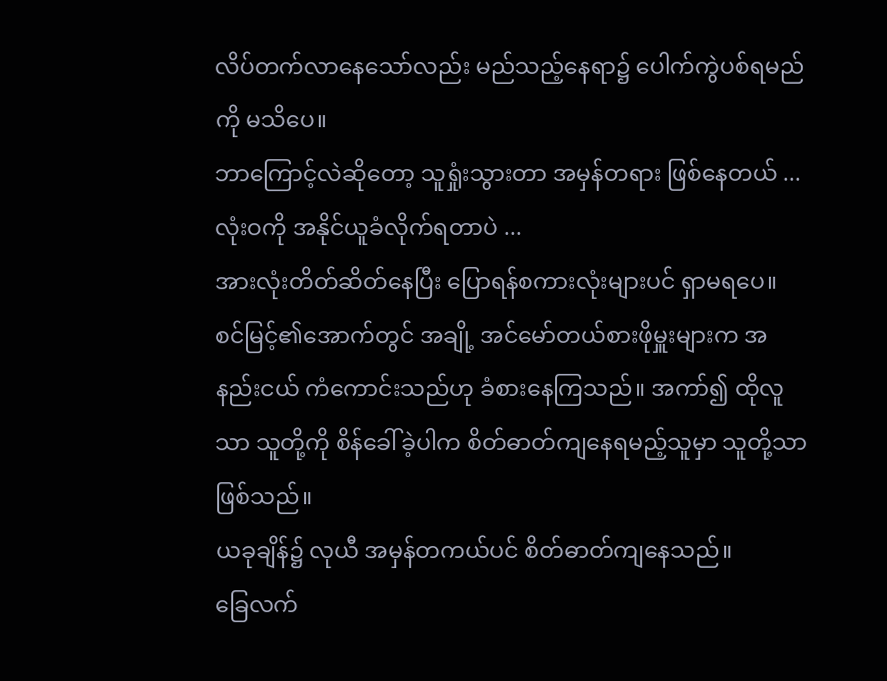လိပ်တက်လာနေသော်လည်း မည်သည့်နေရာ၌ ပေါက်ကွဲပစ်ရမည်ကို မသိပေ။
ဘာကြောင့်လဲဆိုတော့ သူရှုံးသွားတာ အမှန်တရား ဖြစ်နေတယ် ...
လုံးဝကို အနိုင်ယူခံလိုက်ရတာပဲ ...
အားလုံးတိတ်ဆိတ်နေပြီး ပြောရန်စကားလုံးများပင် ရှာမရပေ။
စင်မြင့်၏အောက်တွင် အချို့ အင်မော်တယ်စားဖိုမှူးများက အနည်းငယ် ကံကောင်းသည်ဟု ခံစားနေကြသည်။ အကာ်၍ ထိုလူသာ သူတို့ကို စိန်ခေါ်ခဲ့ပါက စိတ်ဓာတ်ကျနေရမည့်သူမှာ သူတို့သာ ဖြစ်သည်။
ယခုချိန်၌ လုယီ အမှန်တကယ်ပင် စိတ်ဓာတ်ကျနေသည်။
ခြေလက်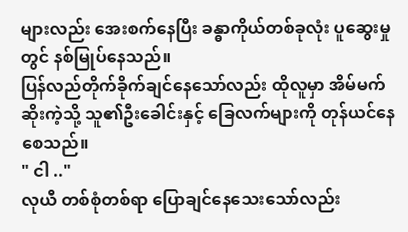များလည်း အေးစက်နေပြီး ခန္ဓာကိုယ်တစ်ခုလုံး ပူဆွေးမှုတွင် နစ်မြုပ်နေသည်။
ပြန်လည်တိုက်ခိုက်ချင်နေသော်လည်း ထိုလူမှာ အိမ်မက်ဆိုးကဲ့သို့ သူ၏ဦးခေါင်းနှင့် ခြေလက်များကို တုန်ယင်နေစေသည်။
" ငါ .."
လုယီ တစ်စုံတစ်ရာ ပြောချင်နေသေးသော်လည်း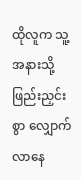ထိုလူက သူ့အနားသို့ ဖြည်းညှင်းစွာ လျှောက်လာနေ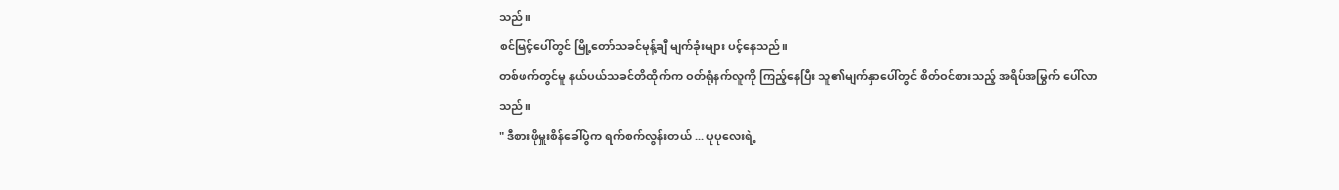သည်။
စင်မြင့်ပေါ်တွင် မြို့တော်သခင်မုန့်ချီ မျက်ခုံးများ ပင့်နေသည်။
တစ်ဖက်တွင်မူ နယ်ပယ်သခင်တိထိုက်က ဝတ်ရုံနက်လူကို ကြည့်နေပြီး သူ၏မျက်နှာပေါ်တွင် စိတ်ဝင်စားသည့် အရိပ်အမြွက် ပေါ်လာသည်။
" ဒီစားဖိုမှူးစိန်ခေါ်ပွဲက ရက်စက်လွန်းတယ် ... ပုပုလေးရဲ့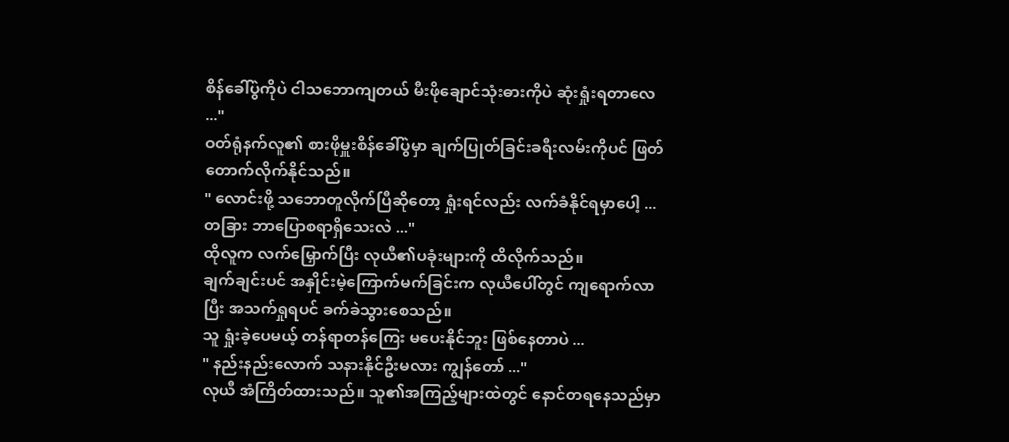စိန်ခေါ်ပွဲကိုပဲ ငါသဘောကျတယ် မီးဖိုချောင်သုံးဓားကိုပဲ ဆုံးရှုံးရတာလေ ..."
ဝတ်ရုံနက်လူ၏ စားဖိုမှူးစိန်ခေါ်ပွဲမှာ ချက်ပြုတ်ခြင်းခရီးလမ်းကိုပင် ဖြတ်တောက်လိုက်နိုင်သည်။
" လောင်းဖို့ သဘောတူလိုက်ပြီဆိုတော့ ရှုံးရင်လည်း လက်ခံနိုင်ရမှာပေါ့ ... တခြား ဘာပြောစရာရှိသေးလဲ ..."
ထိုလူက လက်မြှောက်ပြီး လုယီ၏ပခုံးများကို ထိလိုက်သည်။
ချက်ချင်းပင် အနှိုင်းမဲ့ကြောက်မက်ခြင်းက လုယီပေါ်တွင် ကျရောက်လာပြီး အသက်ရှုရပင် ခက်ခဲသွားစေသည်။
သူ ရှုံးခဲ့ပေမယ့် တန်ရာတန်ကြေး မပေးနိုင်ဘူး ဖြစ်နေတာပဲ ...
" နည်းနည်းလောက် သနားနိုင်ဦးမလား ကျွန်တော် ..."
လုယီ အံကြိတ်ထားသည်။ သူ၏အကြည့်များထဲတွင် နောင်တရနေသည်မှာ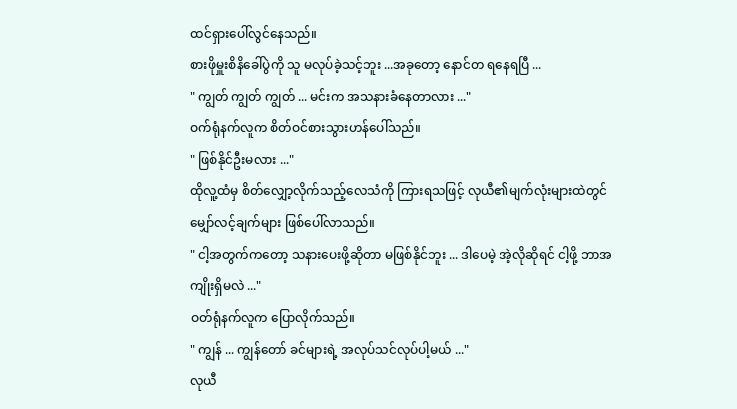ထင်ရှားပေါ်လွင်နေသည်။
စားဖိုမှူးစိနိခေါ်ပွဲကို သူ မလုပ်ခဲ့သင့်ဘူး ...အခုတော့ နောင်တ ရနေရပြီ ...
" ကျွတ် ကျွတ် ကျွတ် ... မင်းက အသနားခံနေတာလား ..."
ဝက်ရုံနက်လူက စိတ်ဝင်စားသွားဟန်ပေါ်သည်။
" ဖြစ်နိုင်ဦးမလား ..."
ထိုလူ့ထံမှ စိတ်လျှော့လိုက်သည့်လေသံကို ကြားရသဖြင့် လုယီ၏မျက်လုံးများထဲတွင် မျှော်လင့်ချက်များ ဖြစ်ပေါ်လာသည်။
" ငါ့အတွက်ကတော့ သနားပေးဖို့ဆိုတာ မဖြစ်နိုင်ဘူး ... ဒါပေမဲ့ အဲ့လိုဆိုရင် ငါ့ဖို့ ဘာအကျိုးရှိမလဲ ..."
ဝတ်ရုံနက်လူက ပြောလိုက်သည်။
" ကျွန် ... ကျွန်တော် ခင်များရဲ့ အလုပ်သင်လုပ်ပါ့မယ် ..."
လုယီ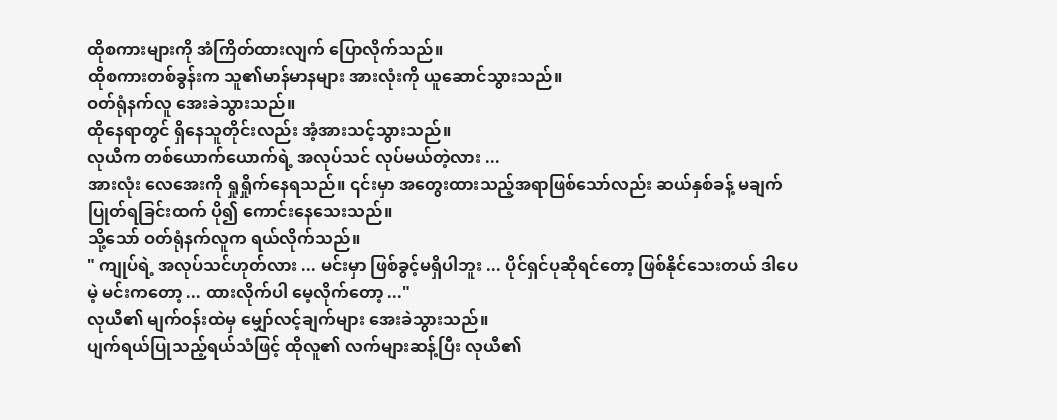ထိုစကားများကို အံကြိတ်ထားလျက် ပြောလိုက်သည်။
ထိုစကားတစ်ခွန်းက သူ၏မာန်မာနများ အားလုံးကို ယူဆောင်သွားသည်။
ဝတ်ရုံနက်လူ အေးခဲသွားသည်။
ထိုနေရာတွင် ရှိနေသူတိုင်းလည်း အံ့အားသင့်သွားသည်။
လုယီက တစ်ယောက်ယောက်ရဲ့ အလုပ်သင် လုပ်မယ်တဲ့လား ...
အားလုံး လေအေးကို ရှုရှိုက်နေရသည်။ ၎င်းမှာ အတွေးထားသည့်အရာဖြစ်သော်လည်း ဆယ်နှစ်ခန့် မချက်ပြုတ်ရခြင်းထက် ပို၍ ကောင်းနေသေးသည်။
သို့သော် ဝတ်ရုံနက်လူက ရယ်လိုက်သည်။
" ကျုပ်ရဲ့ အလုပ်သင်ဟုတ်လား ... မင်းမှာ ဖြစ်ခွင့်မရှိပါဘူး ... ပိုင်ရှင်ပုဆိုရင်တော့ ဖြစ်နိုင်သေးတယ် ဒါပေမဲ့ မင်းကတော့ ... ထားလိုက်ပါ မေ့လိုက်တော့ ..."
လုယီ၏ မျက်ဝန်းထဲမှ မျှော်လင့်ချက်များ အေးခဲသွားသည်။
ပျက်ရယ်ပြုသည့်ရယ်သံဖြင့် ထိုလူ၏ လက်များဆန့်ပြီး လုယီ၏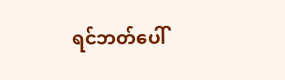ရင်ဘတ်ပေါ်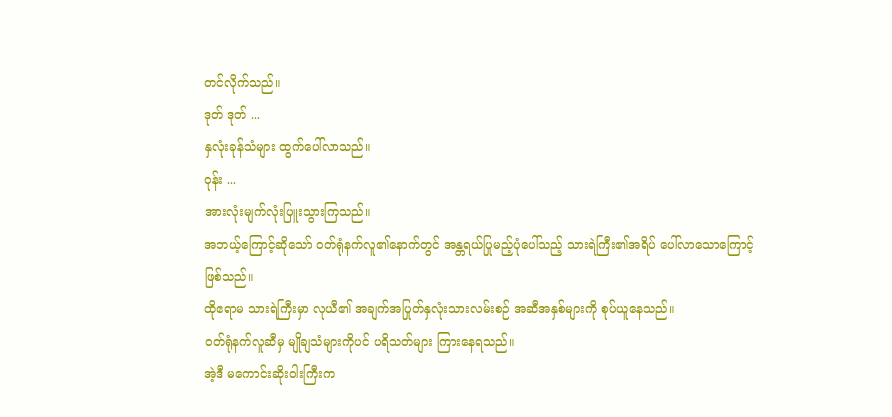တင်လိုက်သည်။
ဒုတ် ဒုတ် ...
နှလုံးခုန်သံများ ထွက်ပေါ်လာသည်။
ဝုန်း ...
အားလုံးမျက်လုံးပြူးသွားကြသည်။
အဘယ့်ကြောင့်ဆိုသော် ဝတ်ရုံနက်လူ၏နောက်တွင် အန္တရယ်ပြုမည့်ပုံပေါ်သည့် သားရဲကြီး၏အရိပ် ပေါ်လာသောကြောင့်ဖြစ်သည်။
ထိုဧရာမ သားရဲကြီးမှာ လုယီ၏ အချက်အပြုတ်နှလုံးသားလမ်းစဉ် အဆီအနှစ်များကို စုပ်ယူနေသည်။
ဝတ်ရုံနက်လူဆီမှ မျိုချသံများကိုပင် ပရိသတ်များ ကြားနေရသည်။
အဲ့ဒီ မကောင်းဆိုးဝါးကြီးက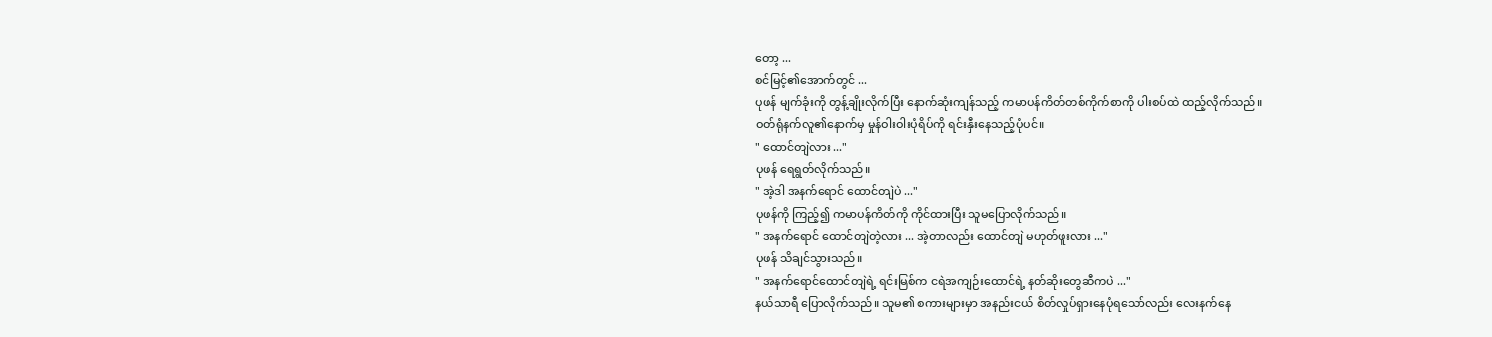တော့ ...
စင်မြင့်၏အောက်တွင် ...
ပုဖန် မျက်ခုံးကို တွန့်ချိုးလိုက်ပြီး နောက်ဆုံးကျန်သည့် ကမာပန်ကိတ်တစ်ကိုက်စာကို ပါးစပ်ထဲ ထည့်လိုက်သည်။
ဝတ်ရုံနက်လူ၏နောက်မှ မှုန်ဝါးဝါးပုံရိပ်ကို ရင်းနှီးနေသည့်ပုံပင်။
" ထောင်တျဲလား ..."
ပုဖန် ရေရွတ်လိုက်သည်။
" အဲ့ဒါ အနက်ရောင် ထောင်တျဲပဲ ..."
ပုဖန်ကို ကြည့်၍ ကမာပန်ကိတ်ကို ကိုင်ထားပြီး သူမပြောလိုက်သည်။
" အနက်ရောင် ထောင်တျဲတဲ့လား ... အဲ့တာလည်း ထောင်တျဲ မဟုတ်ဖူးလား ..."
ပုဖန် သိချင်သွားသည်။
" အနက်ရောင်ထောင်တျဲရဲ့ ရင်းမြစ်က ငရဲအကျဉ်းထောင်ရဲ့ နတ်ဆိုးတွေဆီကပဲ ..."
နယ်သာရီ ပြောလိုက်သည်။ သူမ၏ စကားများမှာ အနည်းငယ် စိတ်လှုပ်ရှားနေပုံရသော်လည်း လေးနက်နေ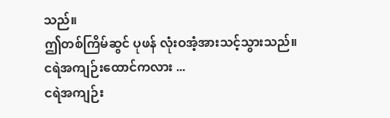သည်။
ဤတစ်ကြိမ်ဆွင် ပုဖန် လုံးဝအံ့အားသင့်သွားသည်။
ငရဲအကျဉ်းထောင်ကလား ...
ငရဲအကျဉ်း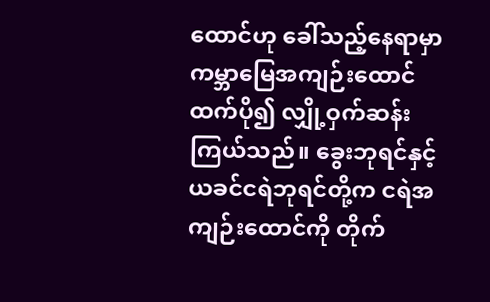ထောင်ဟု ခေါ်သည့်နေရာမှာ ကမ္ဘာမြေအကျဉ်းထောင်ထက်ပို၍ လျှို့ဝှက်ဆန်းကြယ်သည်။ ခွေးဘုရင်နှင့် ယခင်ငရဲဘုရင်တို့က ငရဲအကျဉ်းထောင်ကို တိုက်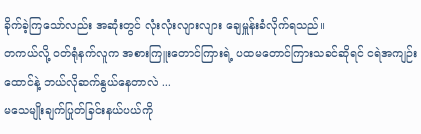ခိုက်ခဲ့ကြသော်လည်း အဆုံးတွင် လုံးလုံးလျားလျား ချေမှူန်းခံလိုက်ရသည်။
တကယ်လို့ ဝတ်ရုံနက်လူက အစားကြူးတောင်ကြားရဲ့ ပထမတောင်ကြားသခင်ဆိုရင် ငရဲအကျဉ်းထောင်နဲ့ ဘယ်လိုဆက်နွယ်နေတာလဲ ...
မသေမျိုးချက်ပြုတ်ခြင်းနယ်ပယ်ကို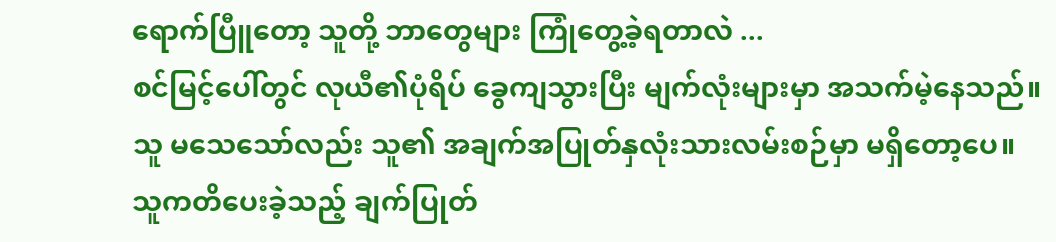ရောက်ပြီူတော့ သူတို့ ဘာတွေများ ကြုံတွေ့ခဲ့ရတာလဲ ...
စင်မြင့်ပေါ်တွင် လုယီ၏ပုံရိပ် ခွေကျသွားပြီး မျက်လုံးများမှာ အသက်မဲ့နေသည်။
သူ မသေသော်လည်း သူ၏ အချက်အပြုတ်နှလုံးသားလမ်းစဉ်မှာ မရှိတော့ပေ။
သူကတိပေးခဲ့သည့် ချက်ပြုတ်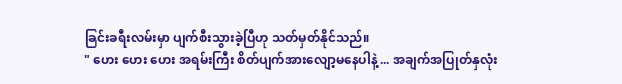ခြင်းခရီးလမ်းမှာ ပျက်စီးသွားခဲ့ပြီဟု သတ်မှတ်နိုင်သည်။
" ဟေး ဟေး ဟေး အရမ်းကြီး စိတ်ပျက်အားလျော့မနေပါနဲ့ ... အချက်အပြုတ်နှလုံး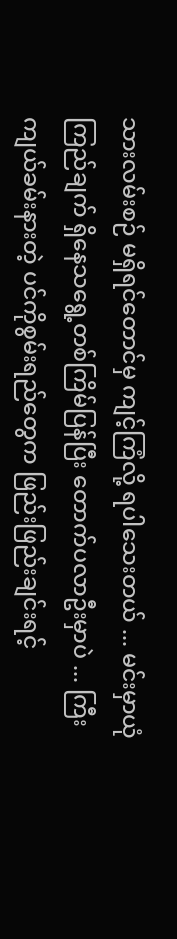သားလမ်းစဉ် မရှိရင်တောင်မှ ကျင့်ကြံလို့ ရပါသေးတယ် ... မင်းမှာယုံကြည်ချက် ရှိနေသရွေ့တစ်ကြိမ်ပြန်ပြီး တောက်ပလာဦးမှာပဲ ... ကြီးကျယ်ခမ်းနားတဲ့ ပင်ကိုစွမ်းရည်တွေက ဖြည်းဖြည်းချင်းရင့်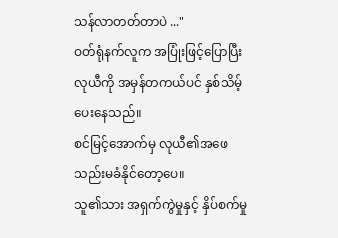သန်လာတတ်တာပဲ ..."
ဝတ်ရုံနက်လူက အပြုံးဖြင့်ပြောပြီး လုယီကို အမှန်တကယ်ပင် နှစ်သိမ့်ပေးနေသည်။
စင်မြင့်အောက်မှ လုယီ၏အဖေ သည်းမခံနိုင်တော့ပေ။
သူ၏သား အရှက်ကွဲမှုနှင့် နှိပ်စက်မှု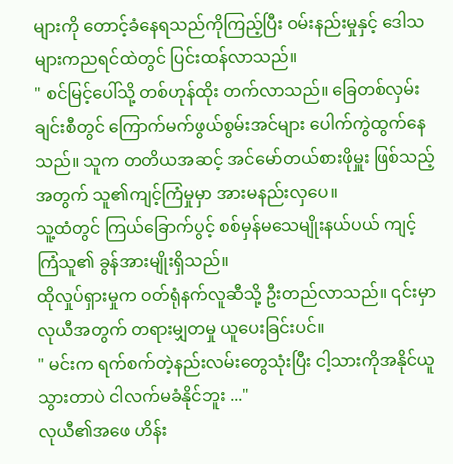များကို တောင့်ခံနေရသည်ကိုကြည့်ပြီး ဝမ်းနည်းမှုနှင့် ဒေါသများကညရင်ထဲတွင် ပြင်းထန်လာသည်။
" စင်မြင့်ပေါ်သို့ တစ်ဟုန်ထိုး တက်လာသည်။ ခြေတစ်လှမ်းချင်းစီတွင် ကြောက်မက်ဖွယ်စွမ်းအင်များ ပေါက်ကွဲထွက်နေသည်။ သူက တတိယအဆင့် အင်မော်တယ်စားဖိုမှူး ဖြစ်သည့်အတွက် သူ၏ကျင့်ကြံမှုမှာ အားမနည်းလှပေ။
သူ့ထံတွင် ကြယ်ခြောက်ပွင့် စစ်မှန်မသေမျိုးနယ်ပယ် ကျင့်ကြံသူ၏ ခွန်အားမျိုးရှိသည်။
ထိုလှုပ်ရှားမှုက ဝတ်ရုံနက်လူဆီသို့ ဦးတည်လာသည်။ ၎င်းမှာ လုယီအတွက် တရားမျှတမှု ယူပေးခြင်းပင်။
" မင်းက ရက်စက်တဲ့နည်းလမ်းတွေသုံးပြီး ငါ့သားကိုအနိုင်ယူသွားတာပဲ ငါလက်မခံနိုင်ဘူး ..."
လုယီ၏အဖေ ဟိန်း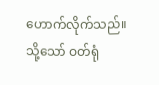ဟောက်လိုက်သည်။
သို့သော် ဝတ်ရုံ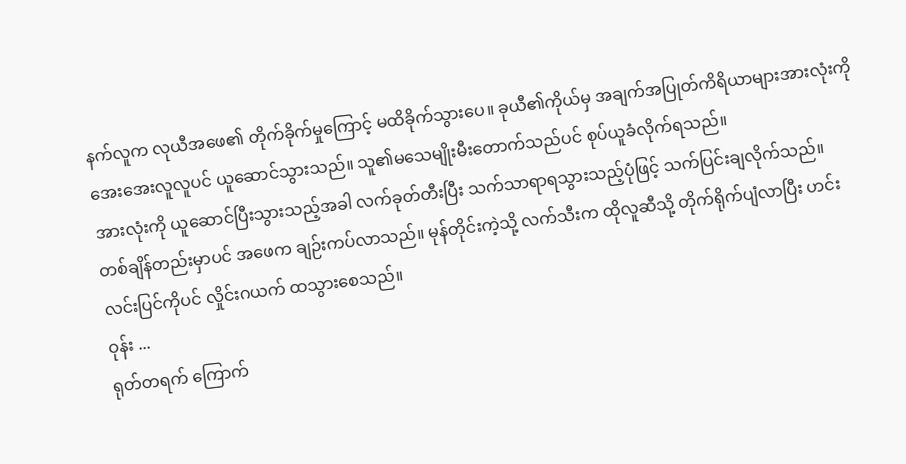နက်လူက လုယီအဖေ၏ တိုက်ခိုက်မှုကြောင့် မထိခိုက်သွားပေ။ ခုယီ၏ကိုယ်မှ အချက်အပြုတ်ကိရိယာများအားလုံးကို အေးအေးလူလူပင် ယူဆောင်သွားသည်။ သူ၏မသေမျိုးမီးတောက်သည်ပင် စုပ်ယူခံလိုက်ရသည်။
အားလုံးကို ယူဆောင်ပြီးသွားသည့်အခါ လက်ခုတ်တီးပြီး သက်သာရာရသွားသည့်ပုံဖြင့် သက်ပြင်းချလိုက်သည်။
တစ်ချိန်တည်းမှာပင် အဖေက ချဉ်းကပ်လာသည်။ မုန်တိုင်းကဲ့သို့ လက်သီးက ထိုလူဆီသို့ တိုက်ရိုက်ပျံလာပြီး ဟင်းလင်းပြင်ကိုပင် လှိုင်းဂယက် ထသွားစေသည်။
ဝုန်း ...
ရုတ်တရက် ကြောက်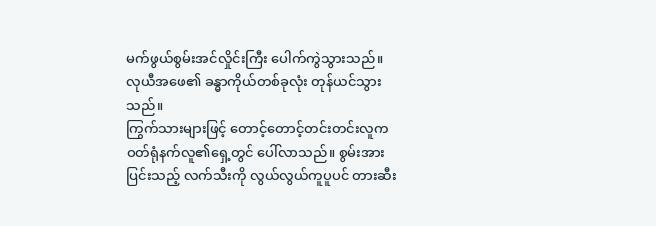မက်ဖွယ်စွမ်းအင်လှိုင်းကြီး ပေါက်ကွဲသွားသည်။
လုယီအဖေ၏ ခန္ဓာကိုယ်တစ်ခုလုံး တုန်ယင်သွားသည်။
ကြွက်သားများဖြင့် တောင့်တောင့်တင်းတင်းလူက ဝတ်ရုံနက်လူ၏ရှေ့တွင် ပေါ်လာသည်။ စွမ်းအားပြင်းသည့် လက်သီးကို လွယ်လွယ်ကူပူပင် တားဆီး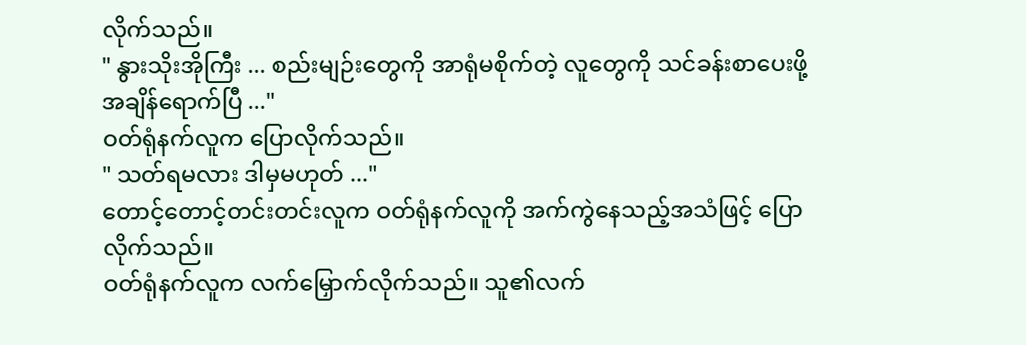လိုက်သည်။
" နွားသိုးအိုကြီး ... စည်းမျဉ်းတွေကို အာရုံမစိုက်တဲ့ လူတွေကို သင်ခန်းစာပေးဖို့ အချိန်ရောက်ပြီ ..."
ဝတ်ရုံနက်လူက ပြောလိုက်သည်။
" သတ်ရမလား ဒါမှမဟုတ် ..."
တောင့်တောင့်တင်းတင်းလူက ဝတ်ရုံနက်လူကို အက်ကွဲနေသည့်အသံဖြင့် ပြောလိုက်သည်။
ဝတ်ရုံနက်လူက လက်မြှောက်လိုက်သည်။ သူ၏လက်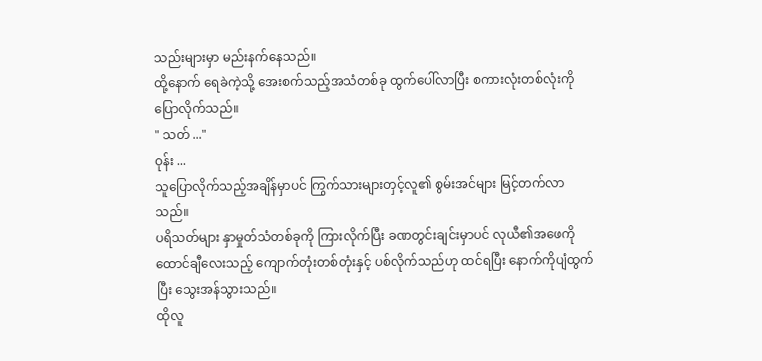သည်းများမှာ မည်းနက်နေသည်။
ထို့နောက် ရေခဲကဲ့သို့ အေးစက်သည့်အသံတစ်ခု ထွက်ပေါ်လာပြီး စကားလုံးတစ်လုံးကို ပြောလိုက်သည်။
" သတ် ..."
ဝုန်း ...
သူပြောလိုက်သည့်အချိန်မှာပင် ကြွက်သားများတှင့်လူ၏ စွမ်းအင်များ မြင့်တက်လာသည်။
ပရိသတ်များ နှာမှုတ်သံတစ်ခုကို ကြားလိုက်ပြီး ခဏတွင်းချင်းမှာပင် လုယီ၏အဖေကို ထောင်ချီလေးသည့် ကျောက်တုံးတစ်တုံးနှင့် ပစ်လိုက်သည်ဟု ထင်ရပြီး နောက်ကိုပျံထွက်ပြီး သွေးအန်သွားသည်။
ထိုလူ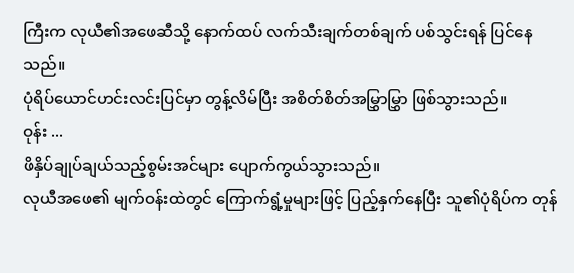ကြီးက လုယီ၏အဖေဆီသို့ နောက်ထပ် လက်သီးချက်တစ်ချက် ပစ်သွင်းရန် ပြင်နေသည်။
ပုံရိပ်ယောင်ဟင်းလင်းပြင်မှာ တွန့်လိမ်ပြီး အစိတ်စိတ်အမြွှာမြွှာ ဖြစ်သွားသည်။
ဝုန်း ...
ဖိနှိပ်ချုပ်ချယ်သည့်စွမ်းအင်များ ပျောက်ကွယ်သွားသည်။
လုယီအဖေ၏ မျက်ဝန်းထဲတွင် ကြောက်ရွံ့မှုများဖြင့် ပြည့်နှက်နေပြီး သူ၏ပုံရိပ်က တုန်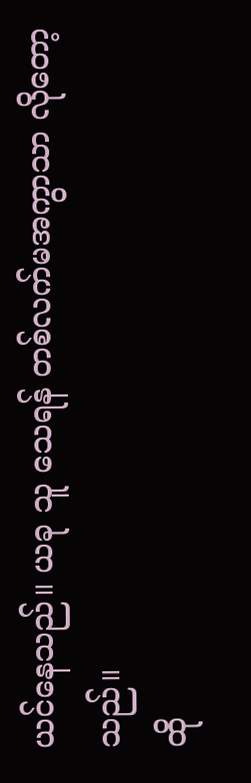ယင်နေသည်။ ယခု သူ သေရန် တစ်လက်မအကွာသာ လိုတော့သည်။
ထို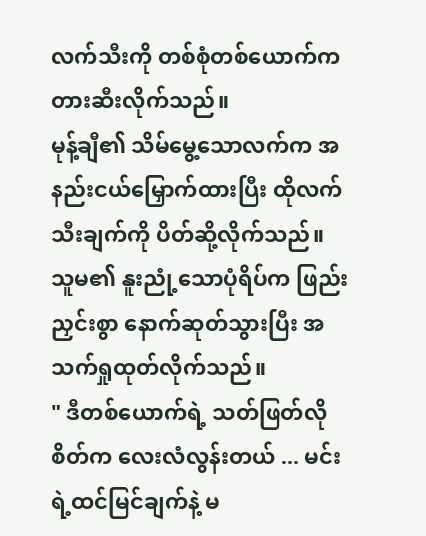လက်သီးကို တစ်စုံတစ်ယောက်က တားဆီးလိုက်သည်။
မုန့်ချီ၏ သိမ်မွေ့သောလက်က အနည်းငယ်မြှောက်ထားပြီး ထိုလက်သီးချက်ကို ပိတ်ဆို့လိုက်သည်။ သူမ၏ နူးညုံ့သောပုံရိပ်က ဖြည်းညှင်းစွာ နောက်ဆုတ်သွားပြီး အသက်ရှုထုတ်လိုက်သည်။
" ဒီတစ်ယောက်ရဲ့ သတ်ဖြတ်လိုစိတ်က လေးလံလွန်းတယ် ... မင်းရဲ့ထင်မြင်ချက်နဲ့ မ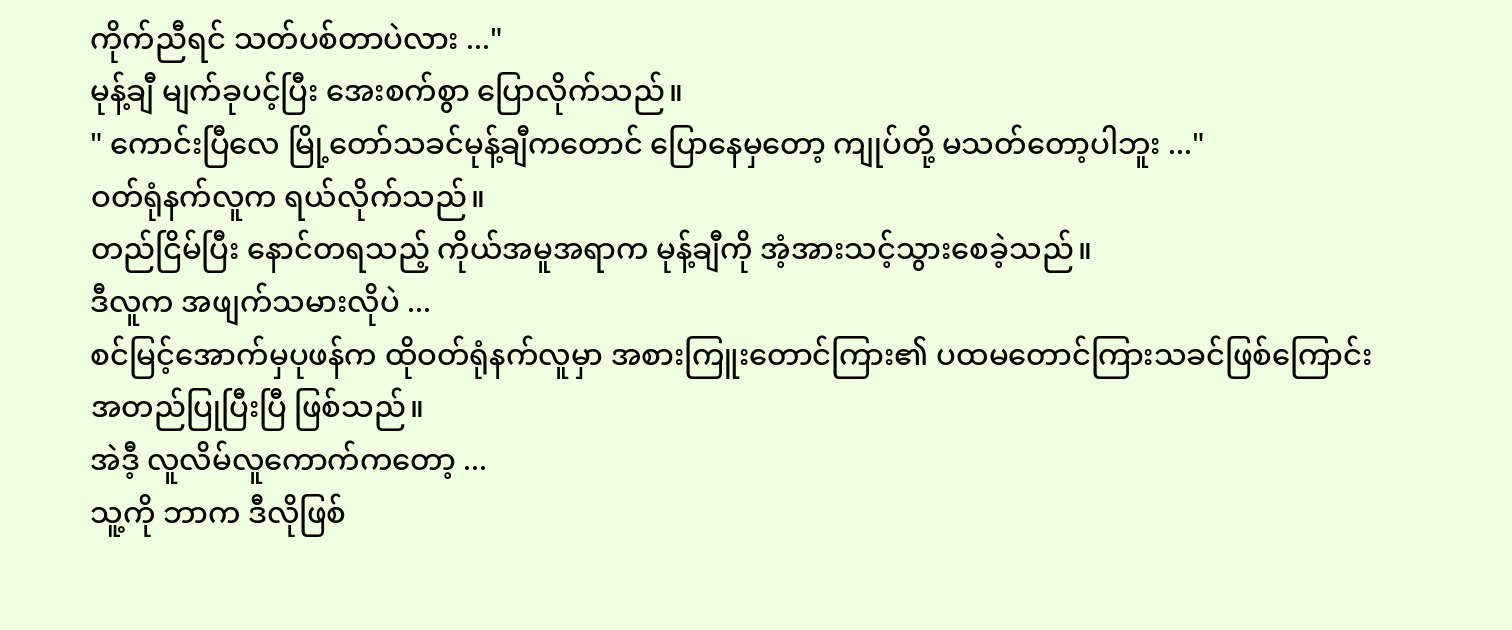ကိုက်ညီရင် သတ်ပစ်တာပဲလား ..."
မုန့်ချီ မျက်ခုပင့်ပြီး အေးစက်စွာ ပြောလိုက်သည်။
" ကောင်းပြီလေ မြို့တော်သခင်မုန့်ချီကတောင် ပြောနေမှတော့ ကျုပ်တို့ မသတ်တော့ပါဘူး ..."
ဝတ်ရုံနက်လူက ရယ်လိုက်သည်။
တည်ငြိမ်ပြီး နောင်တရသည့် ကိုယ်အမူအရာက မုန့်ချီကို အံ့အားသင့်သွားစေခဲ့သည်။
ဒီလူက အဖျက်သမားလိုပဲ ...
စင်မြင့်အောက်မှပုဖန်က ထိုဝတ်ရုံနက်လူမှာ အစားကြူးတောင်ကြား၏ ပထမတောင်ကြားသခင်ဖြစ်ကြောင်း အတည်ပြုပြီးပြီ ဖြစ်သည်။
အဲဒီ့ လူလိမ်လူကောက်ကတော့ ...
သူ့ကို ဘာက ဒီလိုဖြစ်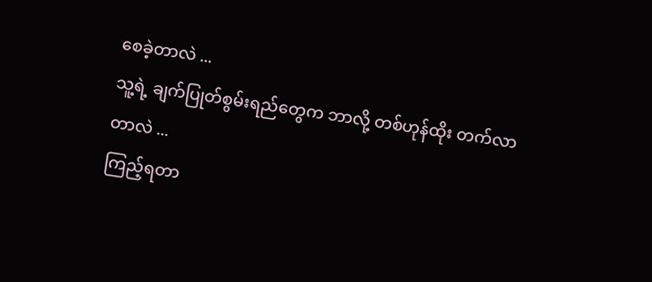စေခဲ့တာလဲ ...
သူ့ရဲ့ ချက်ပြုတ်စွမ်းရည်တွေက ဘာလို့ တစ်ဟုန်ထိုး တက်လာတာလဲ ...
ကြည့်ရတာ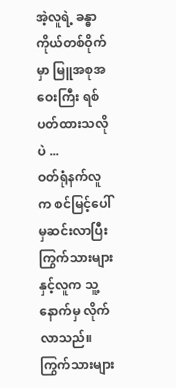အဲ့လူရဲ့ ခန္ဓာကိုယ်တစ်ဝိုက်မှာ မြူအစုအဝေးကြီး ရစ်ပတ်ထားသလိုပဲ ...
ဝတ်ရုံနက်လူက စင်မြင့်ပေါ်မှဆင်းလာပြီး ကြွက်သားများနှင့်လူက သူ့နောက်မှ လိုက်လာသည်။
ကြွက်သားများ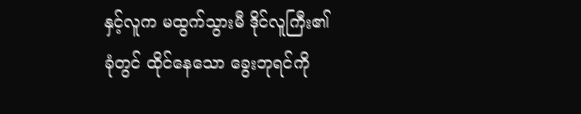နှင့်လူက မထွက်သွားမီ ဒိုင်လူကြီး၏ခုံတွင် ထိုင်နေသော ခွေးဘုရင်ကို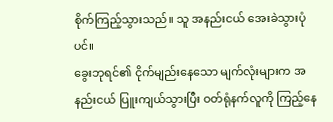စိုက်ကြည့်သွားသည်။ သူ အနည်းငယ် အေးခဲသွားပုံပင်။
ခွေးဘုရင်၏ ငိုက်မျည်းနေသော မျက်လုံးများက အနည်းငယ် ပြူးကျယ်သွားပြီး ဝတ်ရုံနက်လူကို ကြည့်နေ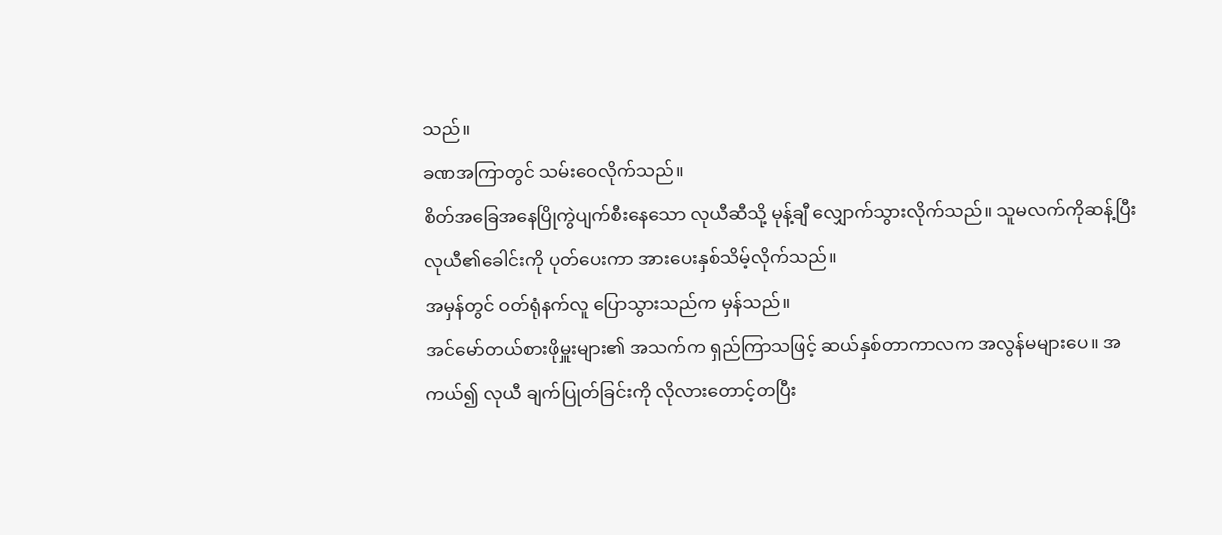သည်။
ခဏအကြာတွင် သမ်းဝေလိုက်သည်။
စိတ်အခြေအနေပြိုကွဲပျက်စီးနေသော လုယီဆီသို့ မုန့်ချီ လျှောက်သွားလိုက်သည်။ သူမလက်ကိုဆန့်ပြီး လုယီ၏ခေါင်းကို ပုတ်ပေးကာ အားပေးနှစ်သိမ့်လိုက်သည်။
အမှန်တွင် ဝတ်ရုံနက်လူ ပြောသွားသည်က မှန်သည်။
အင်မော်တယ်စားဖိုမှူးများ၏ အသက်က ရှည်ကြာသဖြင့် ဆယ်နှစ်တာကာလက အလွန်မများပေ။ အကယ်၍ လုယီ ချက်ပြုတ်ခြင်းကို လိုလားတောင့်တပြီး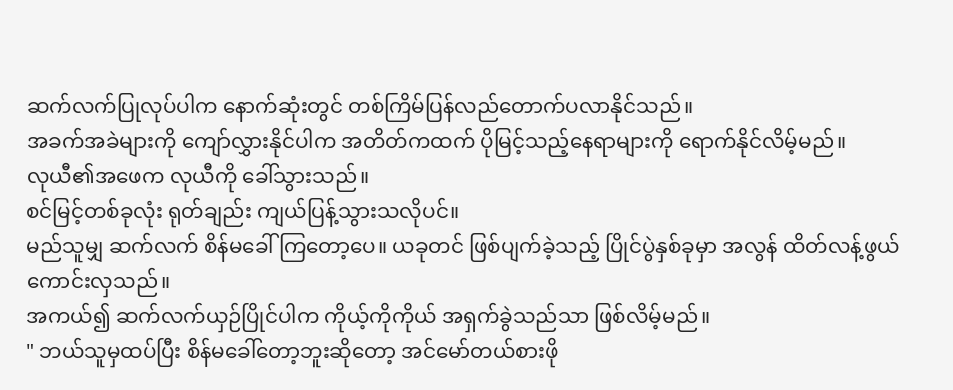ဆက်လက်ပြုလုပ်ပါက နောက်ဆုံးတွင် တစ်ကြိမ်ပြန်လည်တောက်ပလာနိုင်သည်။
အခက်အခဲများကို ကျော်လွှားနိုင်ပါက အတိတ်ကထက် ပိုမြင့်သည့်နေရာများကို ရောက်နိုင်လိမ့်မည်။
လုယီ၏အဖေက လုယီကို ခေါ်သွားသည်။
စင်မြင့်တစ်ခုလုံး ရုတ်ချည်း ကျယ်ပြန့်သွားသလိုပင်။
မည်သူမျှ ဆက်လက် စိန်မခေါ်ကြတော့ပေ။ ယခုတင် ဖြစ်ပျက်ခဲ့သည့် ပြိုင်ပွဲနှစ်ခုမှာ အလွန် ထိတ်လန့်ဖွယ်ကောင်းလှသည်။
အကယ်၍ ဆက်လက်ယှဉ်ပြိုင်ပါက ကိုယ့်ကိုကိုယ် အရှက်ခွဲသည်သာ ဖြစ်လိမ့်မည်။
" ဘယ်သူမှထပ်ပြီး စိန်မခေါ်တော့ဘူးဆိုတော့ အင်မော်တယ်စားဖို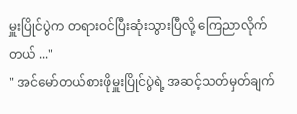မှူးပြိုင်ပွဲက တရားဝင်ပြီးဆုံးသွားပြီလို့ ကြေညာလိုက်တယ် ..."
" အင်မော်တယ်စားဖိုမှူးပြိုင်ပွဲရဲ့ အဆင့်သတ်မှတ်ချက်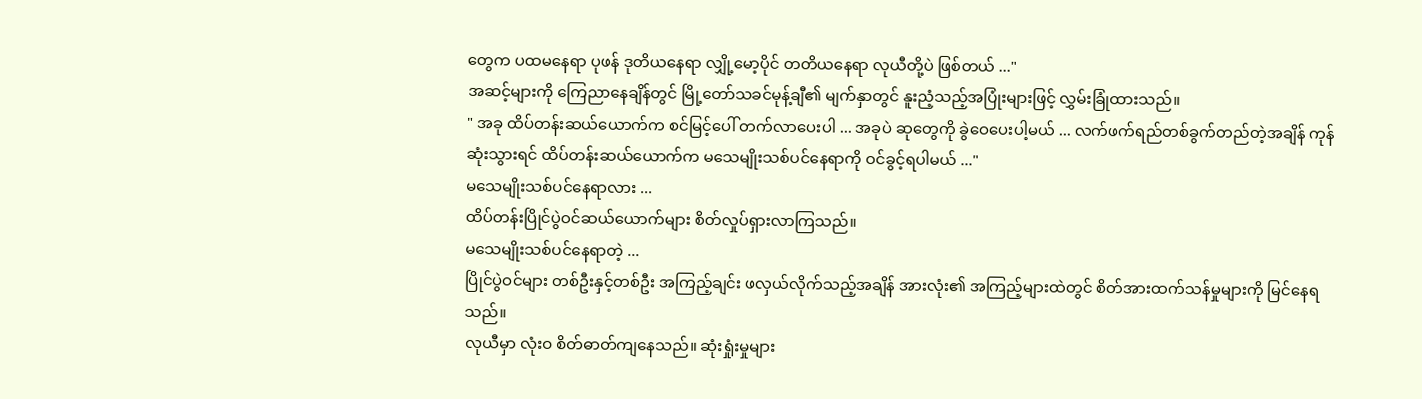တွေက ပထမနေရာ ပုဖန် ဒုတိယနေရာ လျှို့မော့ပိုင် တတိယနေရာ လုယီတို့ပဲ ဖြစ်တယ် ..."
အဆင့်များကို ကြေညာနေချိန်တွင် မြို့တော်သခင်မုန့်ချီ၏ မျက်နှာတွင် နူးညံ့သည့်အပြုံးများဖြင့် လွှမ်းခြုံထားသည်။
" အခု ထိပ်တန်းဆယ်ယောက်က စင်မြင့်ပေါ် တက်လာပေးပါ ... အခုပဲ ဆုတွေကို ခွဲဝေပေးပါ့မယ် ... လက်ဖက်ရည်တစ်ခွက်တည်တဲ့အချိန် ကုန်ဆုံးသွားရင် ထိပ်တန်းဆယ်ယောက်က မသေမျိုးသစ်ပင်နေရာကို ဝင်ခွင့်ရပါမယ် ..."
မသေမျိုးသစ်ပင်နေရာလား ...
ထိပ်တန်းပြိုင်ပွဲဝင်ဆယ်ယောက်များ စိတ်လှုပ်ရှားလာကြသည်။
မသေမျိုးသစ်ပင်နေရာတဲ့ ...
ပြိုင်ပွဲဝင်များ တစ်ဦးနှင့်တစ်ဦး အကြည့်ချင်း ဖလှယ်လိုက်သည့်အချိန် အားလုံး၏ အကြည့်များထဲတွင် စိတ်အားထက်သန်မှုများကို မြင်နေရသည်။
လုယီမှာ လုံးဝ စိတ်ဓာတ်ကျနေသည်။ ဆုံးရှုံးမှုများ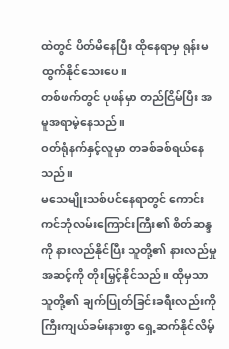ထဲတွင် ပိတ်မိနေပြီး ထိုနေရာမှ ရုန်းမထွက်နိုင်သေးပေ။
တစ်ဖက်တွင် ပုဖန်မှာ တည်ငြိမ်ပြီး အမူအရာမဲ့နေသည်။
ဝတ်ရုံနက်နှင့်လူမှာ တခစ်ခစ်ရယ်နေသည်။
မသေမျိုးသစ်ပင်နေရာတွင် ကောင်းကင်ဘုံလမ်းကြောင်းကြီး၏ စိတ်ဆန္ဒကို နားလည်နိုင်ပြီး သူတို့၏ နားလည်မှုအဆင့်ကို တိုးမြှင့်နိုင်သည်။ ထိုမှသာ သူတို့၏ ချက်ပြုတ်ခြင်းခရီးလည်းကို ကြီးကျယ်ခမ်းနားစွာ ရှေ့ဆက်နိုင်လိမ့်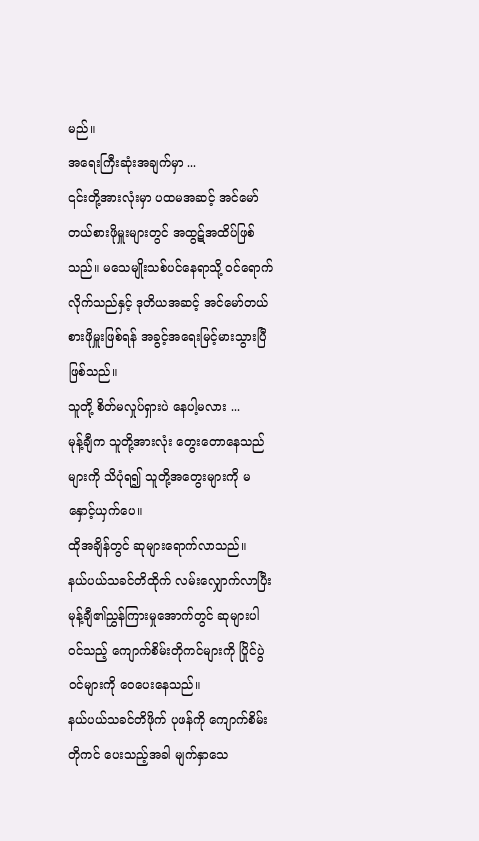မည်။
အရေးကြီးဆုံးအချက်မှာ ...
၎င်းတို့အားလုံးမှာ ပထမအဆင့် အင်မော်တယ်စားဖိုမှူးများတွင် အထွဋ်အထိပ်ဖြစ်သည်။ မသေမျိုးသစ်ပင်နေရာသို့ ဝင်ရောက်လိုက်သည်နှင့် ဒုတိယအဆင့် အင်မော်တယ်စားဖိုမှူးဖြစ်ရန် အခွင့်အရေးမြင့်မားသွားပြီ ဖြစ်သည်။
သူတို့ စိတ်မလှုပ်ရှားပဲ နေပါ့မလား ...
မုန့်ချီက သူတို့အားလုံး တွေးတောနေသည်များကို သိပုံရ၍ သူတို့အတွေးများကို မနှောင့်ယှက်ပေ။
ထိုအချိန်တွင် ဆုများရောက်လာသည်။
နယ်ပယ်သခင်တိထိုက် လမ်းလျှောက်လာပြီး မုန့်ချီ၏ညွှန်ကြားမှုအောက်တွင် ဆုများပါဝင်သည့် ကျောက်စိမ်းတိုကင်များကို ပြိုင်ပွဲဝင်များကို ဝေပေးနေသည်။
နယ်ပယ်သခင်တိဖိုက် ပုဖန်ကို ကျောက်စိမ်းတိုကင် ပေးသည့်အခါ မျက်နှာသေ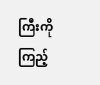ကြီးကိုကြည့်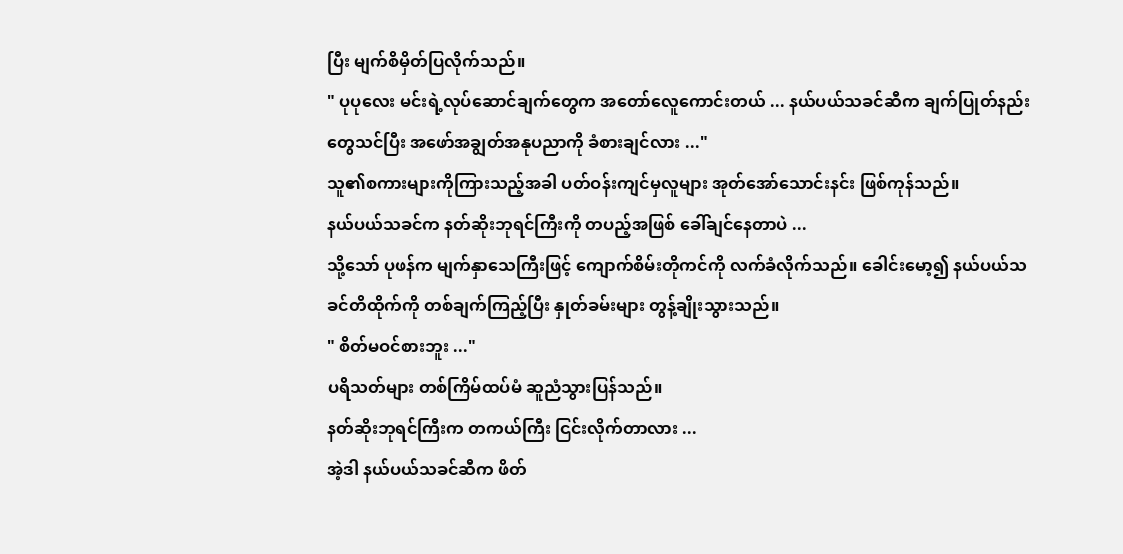ပြီး မျက်စိမှိတ်ပြလိုက်သည်။
" ပုပုလေး မင်းရဲ့လုပ်ဆောင်ချက်တွေက အတော်လေူကောင်းတယ် ... နယ်ပယ်သခင်ဆီက ချက်ပြုတ်နည်းတွေသင်ပြီး အဖော်အချွတ်အနုပညာကို ခံစားချင်လား ..."
သူ၏စကားများကိုကြားသည့်အခါ ပတ်ဝန်းကျင်မှလူများ အုတ်အော်သောင်းနင်း ဖြစ်ကုန်သည်။
နယ်ပယ်သခင်က နတ်ဆိုးဘုရင်ကြီးကို တပည့်အဖြစ် ခေါ်ချင်နေတာပဲ ...
သို့သော် ပုဖန်က မျက်နှာသေကြီးဖြင့် ကျောက်စိမ်းတိုကင်ကို လက်ခံလိုက်သည်။ ခေါင်းမော့၍ နယ်ပယ်သခင်တိထိုက်ကို တစ်ချက်ကြည့်ပြီး နှုတ်ခမ်းများ တွန့်ချိုးသွားသည်။
" စိတ်မဝင်စားဘူး ..."
ပရိသတ်များ တစ်ကြိမ်ထပ်မံ ဆူညံသွားပြန်သည်။
နတ်ဆိုးဘုရင်ကြီးက တကယ်ကြီး ငြင်းလိုက်တာလား ...
အဲ့ဒါ နယ်ပယ်သခင်ဆီက ဖိတ်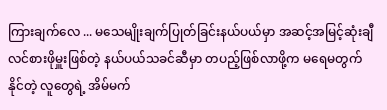ကြားချက်လေ ... မသေမျိုးချက်ပြုတ်ခြင်းနယ်ပယ်မှာ အဆင့်အမြင့်ဆုံးချီလင်စားဖိုမှူးဖြစ်တဲ့ နယ်ပယ်သခင်ဆီမှာ တပည့်ဖြစ်လာဖို့က မရေမတွက်နိုင်တဲ့ လူတွေရဲ့ အိမ်မက်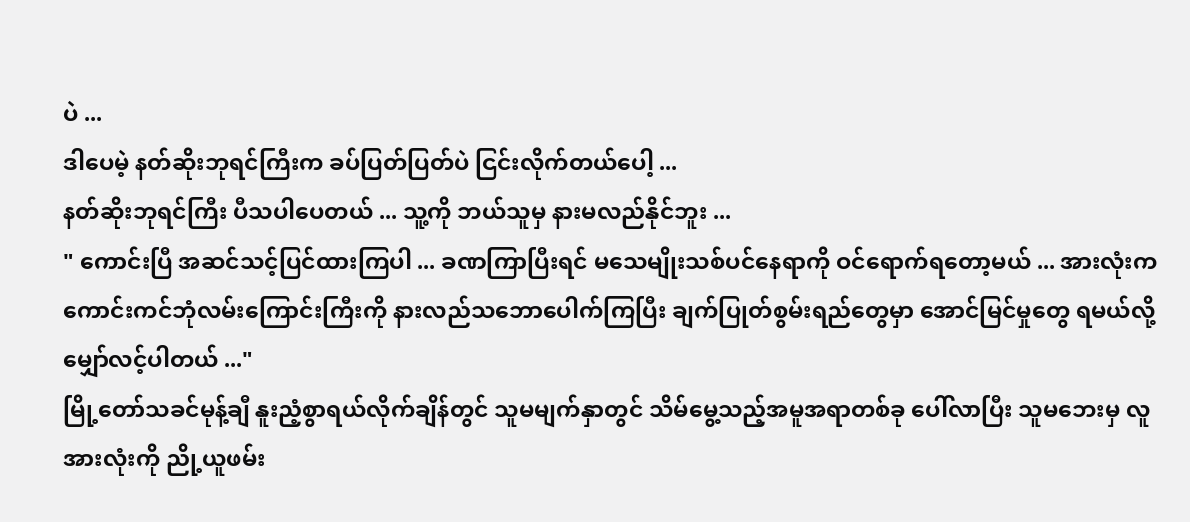ပဲ ...
ဒါပေမဲ့ နတ်ဆိုးဘုရင်ကြီးက ခပ်ပြတ်ပြတ်ပဲ ငြင်းလိုက်တယ်ပေါ့ ...
နတ်ဆိုးဘုရင်ကြီး ပီသပါပေတယ် ... သူ့ကို ဘယ်သူမှ နားမလည်နိုင်ဘူး ...
" ကောင်းပြီ အဆင်သင့်ပြင်ထားကြပါ ... ခဏကြာပြီးရင် မသေမျိုးသစ်ပင်နေရာကို ဝင်ရောက်ရတော့မယ် ... အားလုံးက ကောင်းကင်ဘုံလမ်းကြောင်းကြီးကို နားလည်သဘောပေါက်ကြပြီး ချက်ပြုတ်စွမ်းရည်တွေမှာ အောင်မြင်မှုတွေ ရမယ်လို့ မျှော်လင့်ပါတယ် ..."
မြို့တော်သခင်မုန့်ချီ နူးညံ့စွာရယ်လိုက်ချိန်တွင် သူမမျက်နှာတွင် သိမ်မွေ့သည့်အမူအရာတစ်ခု ပေါ်လာပြီး သူမဘေးမှ လူအားလုံးကို ညို့ယူဖမ်း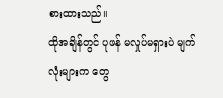စားထားသည်။
ထိုအချိန်တွင် ပုဖန် မလှုပ်မရှားပဲ မျက်လုံးများက တွေ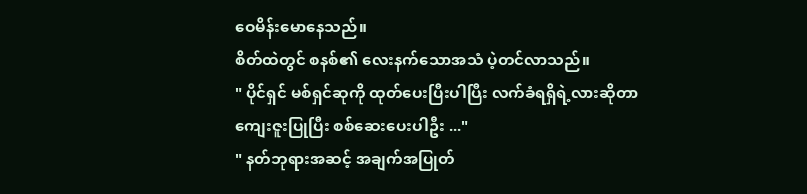ဝေမိန်းမောနေသည်။
စိတ်ထဲတွင် စနစ်၏ လေးနက်သောအသံ ပဲ့တင်လာသည်။
" ပိုင်ရှင် မစ်ရှင်ဆုကို ထုတ်ပေးပြီးပါပြီး လက်ခံရရှိရဲ့လားဆိုတာ ကျေးဇူးပြုပြီး စစ်ဆေးပေးပါဦး ..."
" နတ်ဘုရားအဆင့် အချက်အပြုတ်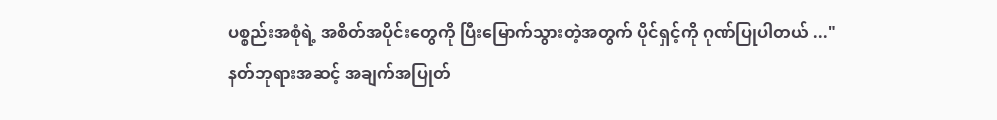ပစ္စည်းအစုံရဲ့ အစိတ်အပိုင်းတွေကို ပြီးမြောက်သွားတဲ့အတွက် ပိုင်ရှင့်ကို ဂုဏ်ပြုပါတယ် ..."
နတ်ဘုရားအဆင့် အချက်အပြုတ်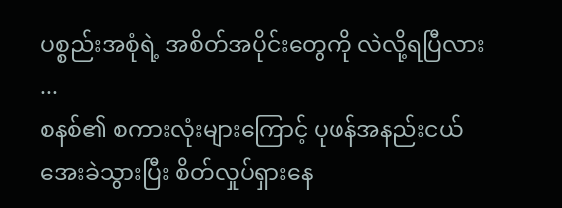ပစ္စည်းအစုံရဲ့ အစိတ်အပိုင်းတွေကို လဲလို့ရပြီလား ...
စနစ်၏ စကားလုံးများကြောင့် ပုဖန်အနည်းငယ် အေးခဲသွားပြီး စိတ်လှုပ်ရှားနေ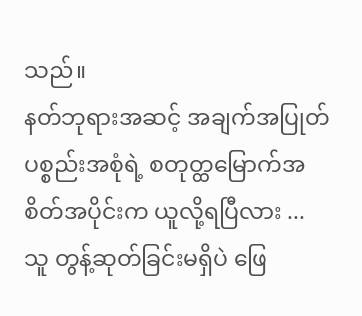သည်။
နတ်ဘုရားအဆင့် အချက်အပြုတ်ပစ္စည်းအစုံရဲ့ စတုတ္ထမြောက်အစိတ်အပိုင်းက ယူလို့ရပြီလား ...
သူ တွန့်ဆုတ်ခြင်းမရှိပဲ ဖြေ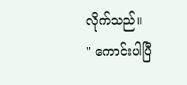လိုက်သည်။
" ကောင်းပါပြီ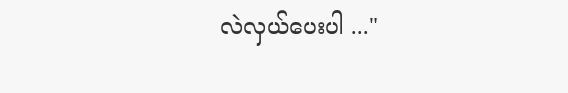လဲလှယ်ပေးပါ ..."